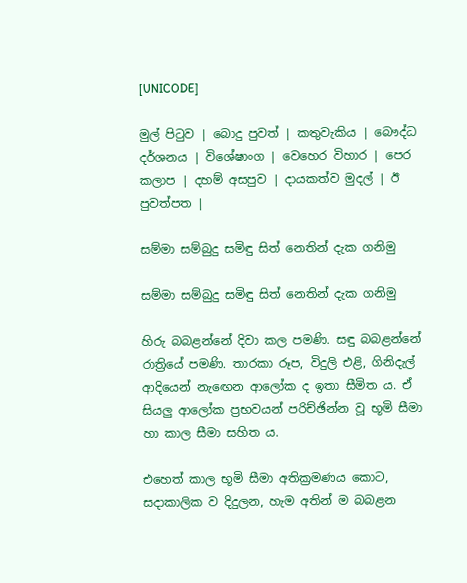[UNICODE]

මුල් පිටුව | බොදු පුවත් | කතුවැකිය | බෞද්ධ දර්ශනය | විශේෂාංග | වෙහෙර විහාර | පෙර කලාප | දහම් අසපුව | දායකත්ව මුදල් | ඊ පුවත්පත |

සම්මා සම්බුදු සමිඳු සිත් නෙතින් දැක ගනිමු

සම්මා සම්බුදු සමිඳු සිත් නෙතින් දැක ගනිමු

හිරු බබළන්නේ දිවා කල පමණි. සඳු බබළන්නේ රාත්‍රියේ පමණි. තාරකා රූප, විදුලි එළි, ගිනිදැල් ආදියෙන් නැඟෙන ආලෝක ද ඉතා සීමිත ය. ඒ සියලු ආලෝක ප්‍රභවයන් පරිච්ඡින්න වූ භූමි සීමා හා කාල සීමා සහිත ය.

එහෙත් කාල භූමි සීමා අතික්‍රමණය කොට, සදාකාලික ව දිදුලන, හැම අතින් ම බබළන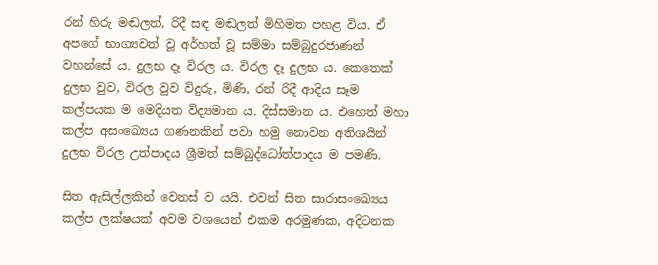රන් හිරු මඬලත්, රිදී සඳ මඬලත් මිහිමත පහළ විය. ඒ අපගේ භාග්‍යවත් වූ අර්හත් වූ සම්මා සම්බුදුරජාණන් වහන්සේ ය. දුලභ දෑ විරල ය. විරල දෑ දුලභ ය. කෙතෙක් දුලභ වුව, විරල වුව විදුරු, මිණි, රන් රිදී ආදිය සෑම කල්පයක ම මෙදියත විද්‍යමාන ය. දිස්සමාන ය. එහෙත් මහා කල්ප අසංඛ්‍යෙය ගණනකින් පවා හමු නොවන අතිශයින් දුලභ විරල උත්පාදය ශ්‍රීමත් සම්බුද්ධෝත්පාදය ම පමණි.

සිත ඇසිල්ලකින් වෙනස් ව යයි. එවන් සිත සාරාසංඛ්‍යෙය කල්ප ලක්ෂයක් අවම වශයෙන් එකම අරමුණක, අදිටනක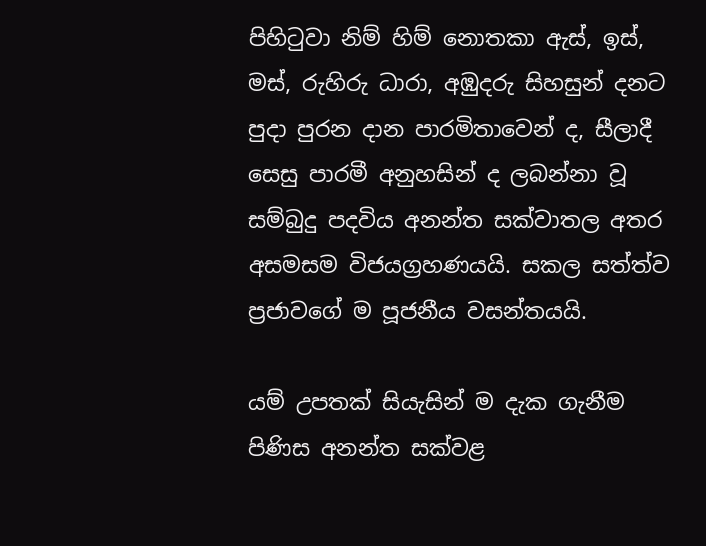පිහිටුවා නිම් හිම් නොතකා ඇස්, ඉස්, මස්, රුහිරු ධාරා, අඹුදරු සිහසුන් දනට පුදා පුරන දාන පාරමිතාවෙන් ද, සීලාදී සෙසු පාරමී අනුහසින් ද ලබන්නා වූ සම්බුදු පදවිය අනන්ත සක්වාතල අතර අසමසම විජයග්‍රහණයයි. සකල සත්ත්ව ප්‍රජාවගේ ම පූජනීය වසන්තයයි.

යම් උපතක් සියැසින් ම දැක ගැනීම පිණිස අනන්ත සක්වළ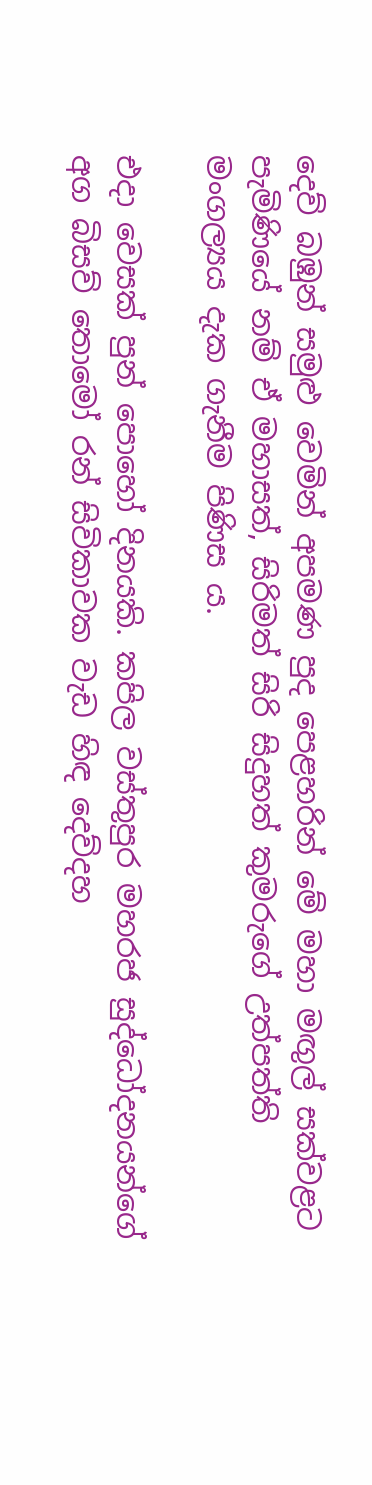දෙව් බඹුන් සමුළු වෙමින් අපමණ පුද පෙළහරින් මේ මහා මඟුල් සක්වළට පැමිණියේ නම් ඒ මහාසත්, සිරිමත් සිරි සිදුහත් කුමරුගේ උත්පත්ති මංගල්‍යය දැක ගැනීම පිණිස ය.

එදා වෙසක් පුන් පොහෝ දිනයකි. කපිල වස්තුපුර මහරජ සුද්ධෝදනයන්ගේ අග බිසව් තොමෝ රන් සිවිකාවක වැඩ හිඳ දෙව්දහ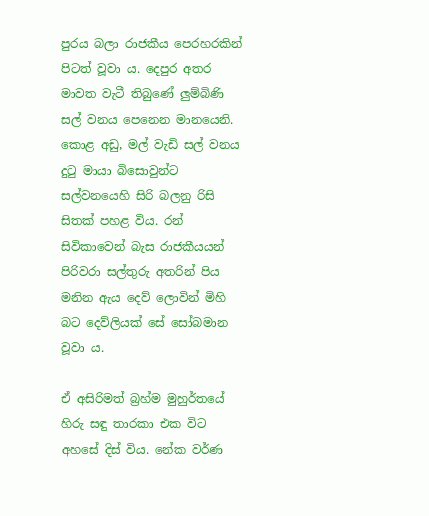පුරය බලා රාජකීය පෙරහරකින් පිටත් වූවා ය. දෙපුර අතර මාවත වැටී තිබුණේ ලුම්බිණි සල් වනය පෙනෙන මානයෙනි. කොළ අඩු, මල් වැඩි සල් වනය දුටු මායා බිසොවුන්ට සල්වනයෙහි සිරි බලනු රිසි සිතක් පහළ විය. රන් සිවිකාවෙන් බැස රාජකීයයන් පිරිවරා සල්තුරු අතරින් පිය මනින ඇය දෙව් ලොවින් මිහි බට දෙව්ලියක් සේ සෝබමාන වූවා ය.

ඒ අසිරිමත් බ්‍රහ්ම මුහුර්තයේ හිරු සඳු තාරකා එක විට අහසේ දිස් විය. නේක වර්ණ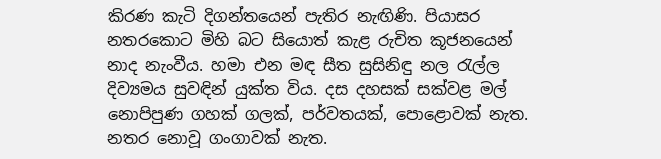කිරණ කැටි දිගන්තයෙන් පැතිර නැඟිණි. පියාසර නතරකොට මිහි බට සියොත් කැළ රුචිත කූජනයෙන් නාද නැංවීය. හමා එන මඳ සීත සුසිනිඳු නල රැල්ල දිව්‍යමය සුවඳින් යුක්ත විය. දස දහසක් සක්වළ මල් නොපිපුණ ගහක් ගලක්, පර්වතයක්, පොළොවක් නැත. නතර නොවූ ගංගාවක් නැත.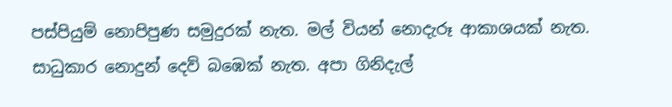පස්පියුම් නොපිපුණ සමුදුරක් නැත. මල් වියන් නොදැරූ ආකාශයක් නැත. සාධුකාර නොදුන් දෙව් බඹෙක් නැත. අපා ගිනිදැල්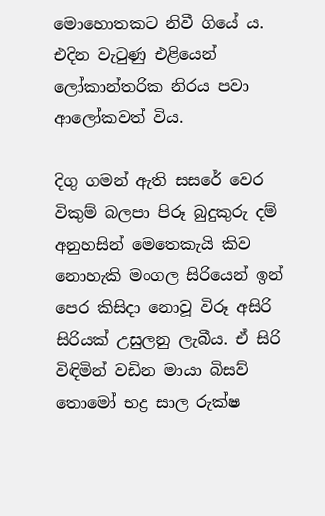මොහොතකට නිවී ගියේ ය. එදින වැටුණු එළියෙන් ලෝකාන්තරික නිරය පවා ආලෝකවත් විය.

දිගු ගමන් ඇති සසරේ වෙර විකුම් බලපා පිරූ බුදුකුරු දම් අනුහසින් මෙතෙකැයි කිව නොහැකි මංගල සිරියෙන් ඉන් පෙර කිසිදා නොවූ විරූ අසිරි සිරියක් උසුලනු ලැබීය. ඒ සිරි විඳිමින් වඩින මායා බිසව් තොමෝ භද්‍ර සාල රුක්ෂ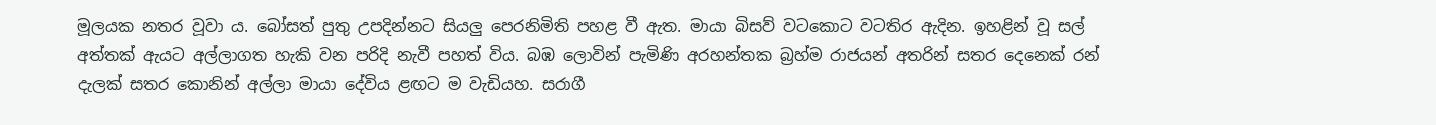මූලයක නතර වූවා ය. බෝසත් පුතු උපදින්නට සියලු පෙරනිමිති පහළ වී ඇත. මායා බිසව් වටකොට වටතිර ඇදින. ඉහළින් වූ සල් අත්තක් ඇයට අල්ලාගත හැකි වන පරිදි නැවී පහත් විය. බඹ ලොවින් පැමිණි අරහන්තක බ්‍රහ්ම රාජයන් අතරින් සතර දෙනෙක් රන් දැලක් සතර කොනින් අල්ලා මායා දේවිය ළඟට ම වැඩියහ. සරාගී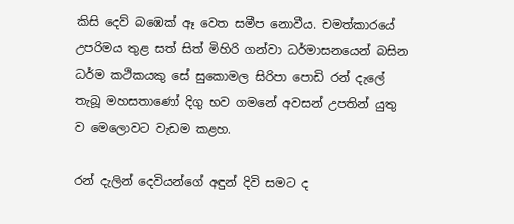කිසි දෙව් බඹෙක් ඈ වෙත සමීප නොවීය. චමත්කාරයේ උපරිමය තුළ සත් සිත් මිහිරි ගන්වා ධර්මාසනයෙන් බසින ධර්ම කථිකයකු සේ සුකොමල සිරිපා පොඩි රන් දැලේ තැබූ මහසතාණෝ දිගු භව ගමනේ අවසන් උපතින් යුතු ව මෙලොවට වැඩම කළහ.

රන් දැලින් දෙවියන්ගේ අඳුන් දිවි සමට ද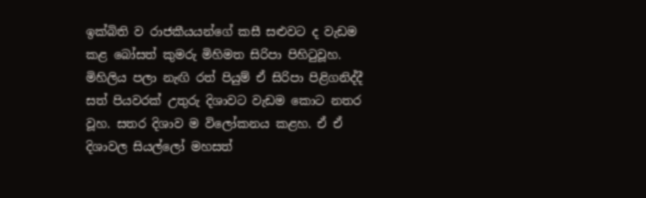ඉක්බිති ව රාජකීයයන්ගේ කසී සළුවට ද වැඩම කළ බෝසත් කුමරු මිහිමත සිරිපා පිහිටුවූහ. මිහිලිය පලා නැඟි රත් පියුම් ඒ සිරිපා පිළිගනිද්දී සත් පියවරක් උතුරු දිශාවට වැඩම කොට නතර වූහ. සතර දිශාව ම විලෝකනය කළහ. ඒ ඒ දිශාවල සියල්ලෝ මහසත්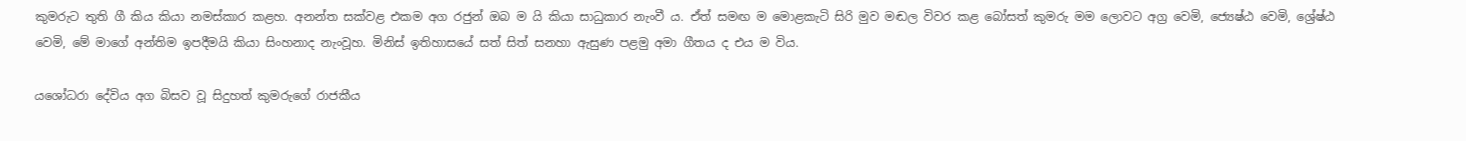කුමරුට තුති ගී කිය කියා නමස්කාර කළහ. අනන්ත සක්වළ එකම අග රජුන් ඔබ ම යි කියා සාධුකාර නැංවී ය. ඒත් සමඟ ම මොළකැටි සිරි මුව මඬල විවර කළ බෝසත් කුමරු මම ලොවට අග්‍ර වෙමි, ජ්‍යෙෂ්ඨ වෙමි, ශ්‍රේෂ්ඨ වෙමි, මේ මාගේ අන්තිම ඉපදීමයි කියා සිංහනාද නැංවූහ. මිනිස් ඉතිහාසයේ සත් සිත් සනහා ඇසුණ පළමු අමා ගීතය ද එය ම විය.

යශෝධරා දේවිය අග බිසව වූ සිදුහත් කුමරුගේ රාජකීය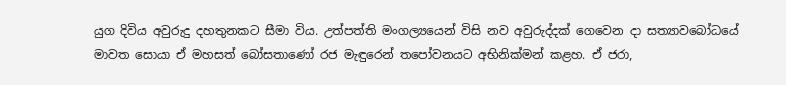යුග දිවිය අවුරුදු දහතුනකට සීමා විය. උත්පත්ති මංගල්‍යයෙන් විසි නව අවුරුද්දක් ගෙවෙන දා සත්‍යාවබෝධයේ මාවත සොයා ඒ මහසත් බෝසතාණෝ රජ මැඳුරෙන් තපෝවනයට අභිනික්මන් කළහ. ඒ ජරා,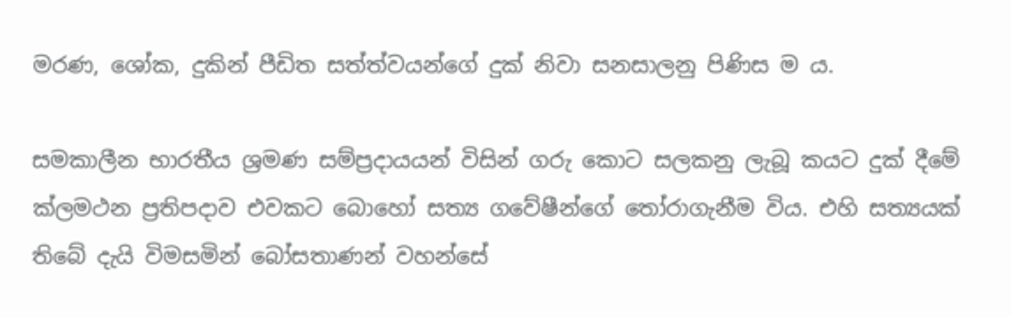මරණ, ශෝක, දුකින් පීඩිත සත්ත්වයන්ගේ දුක් නිවා සනසාලනු පිණිස ම ය.

සමකාලීන භාරතීය ශ්‍රමණ සම්ප්‍රදායයන් විසින් ගරු කොට සලකනු ලැබූ කයට දුක් දීමේ ක්ලමථන ප්‍රතිපදාව එවකට බොහෝ සත්‍ය ගවේෂීන්ගේ තෝරාගැනීම විය. එහි සත්‍යයක් තිබේ දැයි විමසමින් බෝසතාණන් වහන්සේ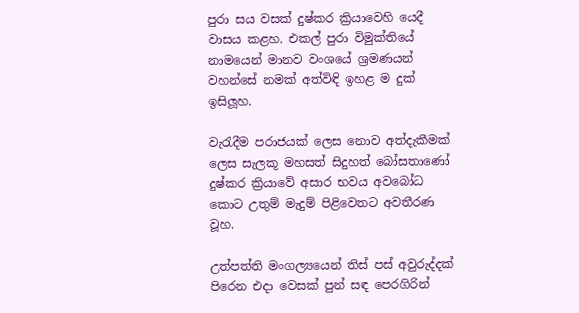පුරා සය වසක් දුෂ්කර ක්‍රියාවෙහි යෙදී වාසය කළහ. එකල් පුරා විමුක්තියේ නාමයෙන් මානව වංශයේ ශ්‍රමණයන් වහන්සේ නමක් අත්විඳි ඉහළ ම දුක් ඉසිලූහ.

වැරැදීම පරාජයක් ලෙස නොව අත්දැකීමක් ලෙස සැලකූ මහසත් සිදුහත් බෝසතාණෝ දුෂ්කර ක්‍රියාවේ අසාර භවය අවබෝධ කොට උතුම් මැදුම් පිළිවෙතට අවතීරණ වූහ.

උත්පත්ති මංගල්‍යයෙන් තිස් පස් අවුරුද්දක් පිරෙන එදා වෙසක් පුන් සඳ පෙරගිරින්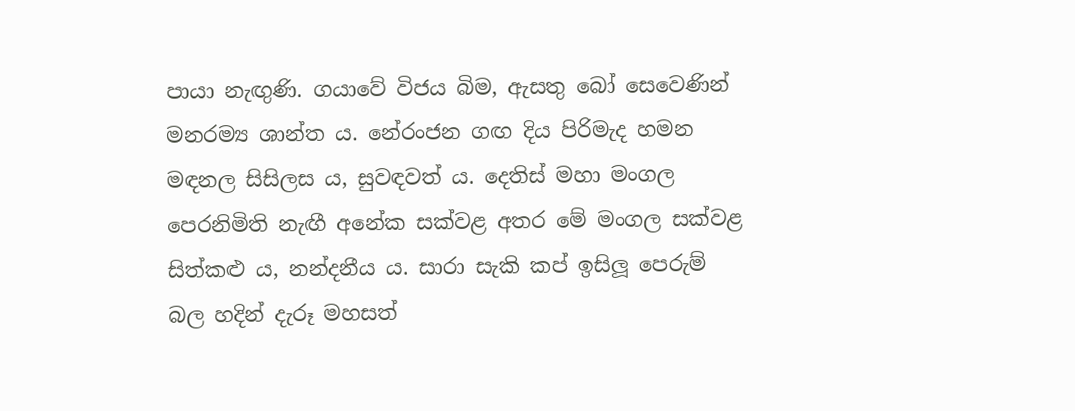පායා නැඟුණි. ගයාවේ විජය බිම, ඇසතු බෝ සෙවෙණින් මනරම්‍ය ශාන්ත ය. නේරංජන ගඟ දිය පිරිමැද හමන මඳනල සිසිලස ය, සුවඳවත් ය. දෙතිස් මහා මංගල පෙරනිමිති නැඟී අනේක සක්වළ අතර මේ මංගල සක්වළ සිත්කළු ය, නන්දනීය ය. සාරා සැකි කප් ඉසිලූ පෙරුම් බල හදින් දැරූ මහසත්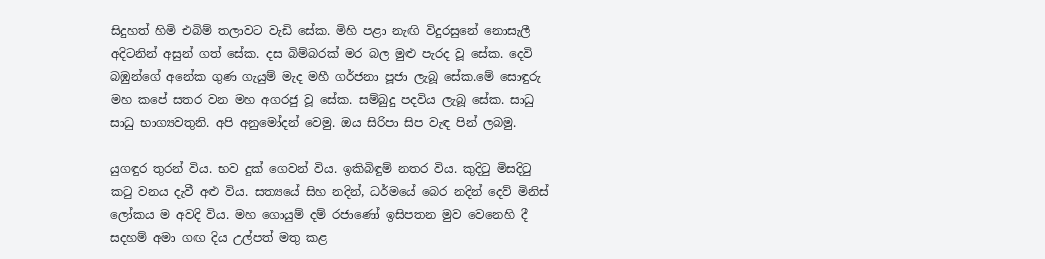සිදුහත් හිමි එබිම් තලාවට වැඩි සේක. මිහි පළා නැඟි විදුරසුනේ නොසැලී අදිටනින් අසුන් ගත් සේක. දස බිම්බරක් මර බල මුළු පැරද වූ සේක. දෙවි බඹුන්ගේ අනේක ගුණ ගැයුම් මැද මහී ගර්ජනා පූජා ලැබූ සේක.මේ සොඳුරු මහ කපේ සතර වන මහ අගරජු වූ සේක. සම්බුදු පදවිය ලැබූ සේක. සාධු සාධු භාග්‍යවතුනි. අපි අනුමෝදන් වෙමු. ඔය සිරිපා සිප වැඳ පින් ලබමු.

යුගඳුර තුරන් විය. භව දුක් ගෙවන් විය. ඉකිබිඳුම් නතර විය. කුදිටු මිසදිටු කටු වනය දැවී අළු විය. සත්‍යයේ සිහ නදින්, ධර්මයේ බෙර නදින් දෙව් මිනිස් ලෝකය ම අවදි විය. මහ ගොයුම් දම් රජාණෝ ඉසිපතන මුව වෙනෙහි දී සදහම් අමා ගඟ දිය උල්පත් මතු කළ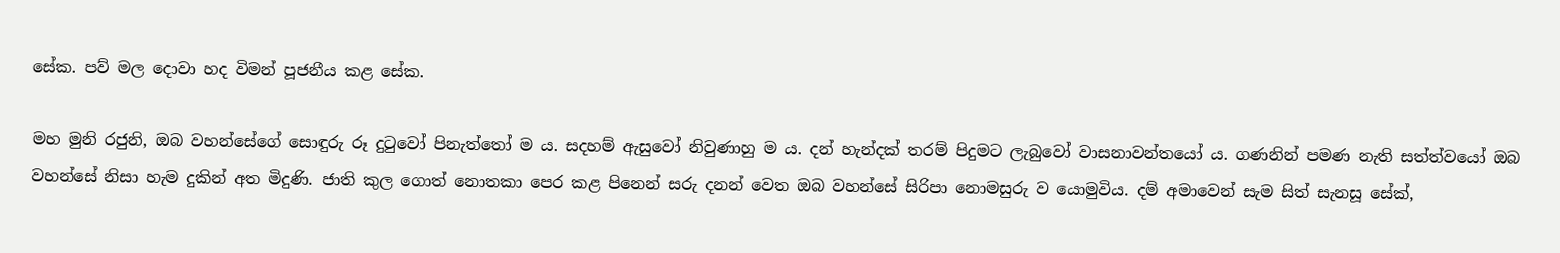සේක. පව් මල දොවා හද විමන් පූජනීය කළ සේක.

මහ මුනි රජුනි, ඔබ වහන්සේගේ සොඳුරු රූ දුටුවෝ පිනැත්තෝ ම ය. සදහම් ඇසුවෝ නිවුණාහු ම ය. දන් හැන්දක් තරම් පිදුමට ලැබුවෝ වාසනාවන්තයෝ ය. ගණනින් පමණ නැති සත්ත්වයෝ ඔබ වහන්සේ නිසා හැම දුකින් අත මිදුණි. ජාති කුල ගොත් නොතකා පෙර කළ පිනෙන් සරු දනන් වෙත ඔබ වහන්සේ සිරිපා නොමසුරු ව යොමුවිය. දම් අමාවෙන් සැම සිත් සැනසූ සේක්,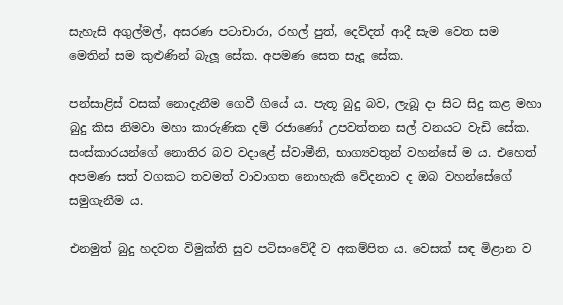සැහැසි අගුල්මල්, අසරණ පටාචාරා, රහල් පුත්, දෙව්දත් ආදී සැම වෙත සම මෙතින් සම කුළුණින් බැලූ සේක. අපමණ සෙත සැදූ සේක.

පන්සාළිස් වසක් නොදැනීම ගෙවී ගියේ ය. පැතූ බුදු බව, ලැබූ දා සිට සිදු කළ මහා බුදු කිස නිමවා මහා කාරුණික දම් රජාණෝ උපවත්තන සල් වනයට වැඩි සේක. සංස්කාරයන්ගේ නොතිර බව වදාළේ ස්වාමීනි, භාග්‍යවතුන් වහන්සේ ම ය. එහෙත් අපමණ සත් වගකට තවමත් වාවාගත නොහැකි වේදනාව ද ඔබ වහන්සේගේ සමුගැනීම ය.

එනමුත් බුදු හදවත විමුක්ති සුව පටිසංවේදී ව අකම්පිත ය. වෙසක් සඳ මිළාන ව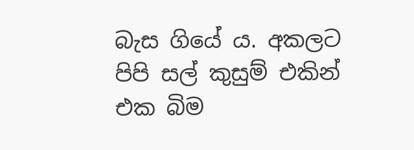බැස ගියේ ය. අකලට පිපි සල් කුසුම් එකින් එක බිම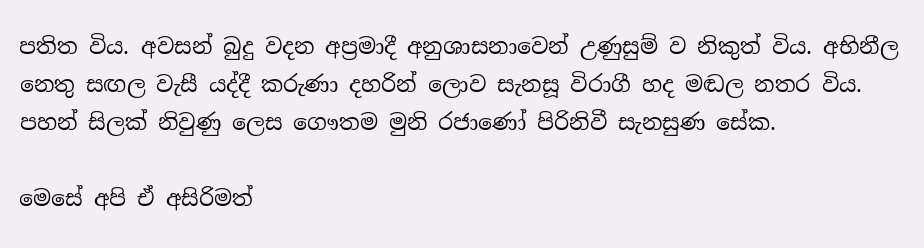පතිත විය. අවසන් බුදු වදන අප්‍රමාදී අනුශාසනාවෙන් උණුසුම් ව නිකුත් විය. අභිනීල නෙතු සඟල වැසී යද්දී කරුණා දහරින් ලොව සැනසූ විරාගී හද මඬල නතර විය. පහන් සිලක් නිවුණු ලෙස ගෞතම මුනි රජාණෝ පිරිනිවී සැනසුණ සේක.

මෙසේ අපි ඒ අසිරිමත්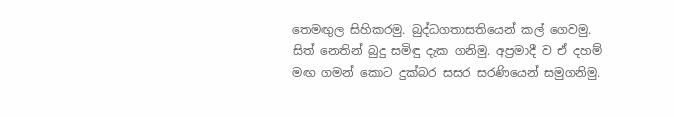තෙමඟුල සිහිකරමු. බුද්ධගතාසතියෙන් කල් ගෙවමු. සිත් නෙතින් බුදු සමිඳු දැක ගනිමු. අප්‍රමාදී ව ඒ දහම් මඟ ගමන් කොට දුක්බර සසර සරණියෙන් සමුගනිමු.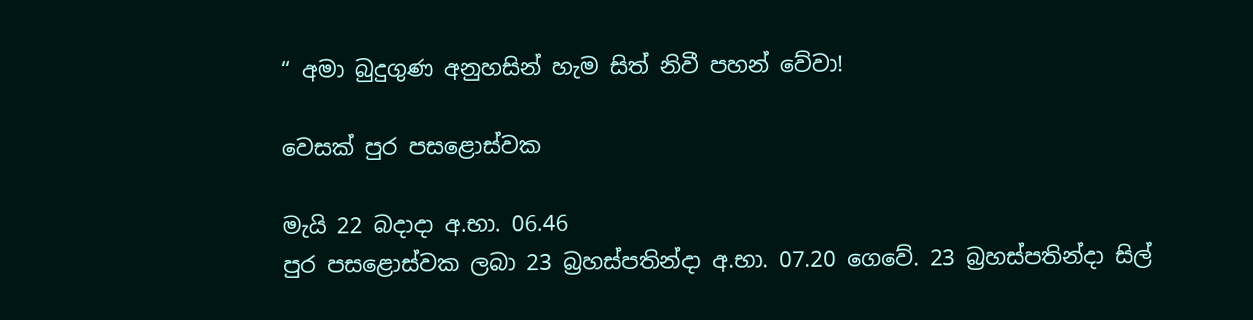“ අමා බුදුගුණ අනුහසින් හැම සිත් නිවී පහන් වේවා!

වෙසක් පුර පසළොස්වක

මැයි 22 බදාදා අ.භා. 06.46
පුර පසළොස්වක ලබා 23 බ්‍රහස්පතින්දා අ.භා. 07.20 ගෙවේ. 23 බ්‍රහස්පතින්දා සිල්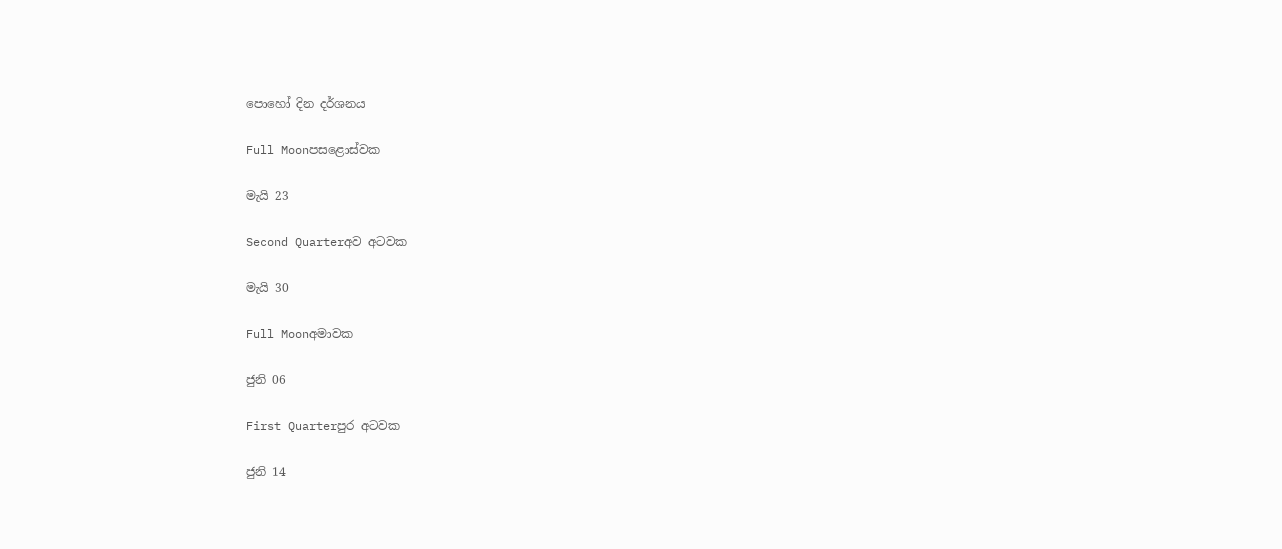පොහෝ දින දර්ශනය

Full Moonපසළොස්වක

මැයි 23

Second Quarterඅව අටවක

මැයි 30

Full Moonඅමාවක

ජුනි 06

First Quarterපුර අටවක

ජුනි 14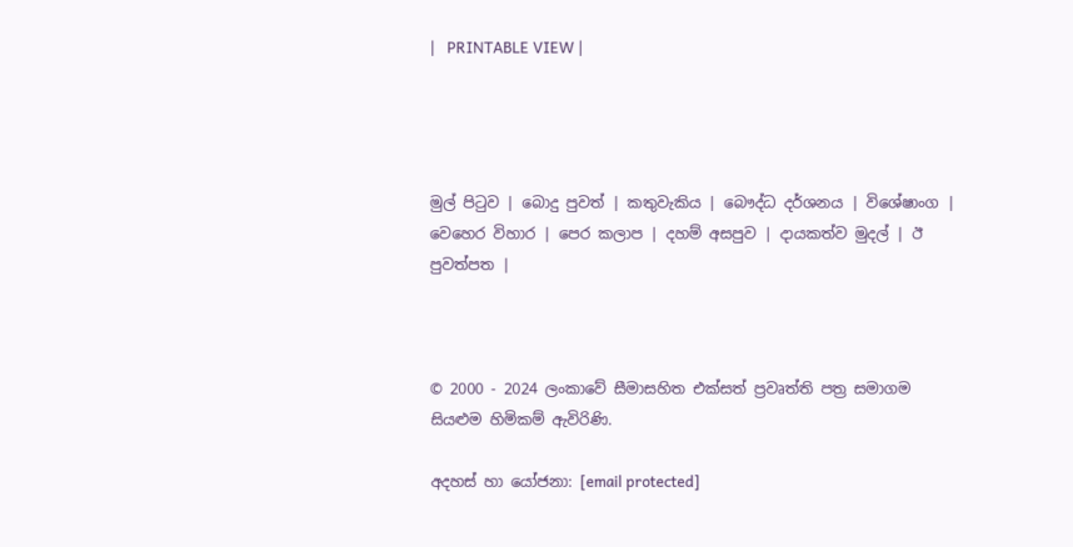|   PRINTABLE VIEW |




මුල් පිටුව | බොදු පුවත් | කතුවැකිය | බෞද්ධ දර්ශනය | විශේෂාංග | වෙහෙර විහාර | පෙර කලාප | දහම් අසපුව | දායකත්ව මුදල් | ඊ පුවත්පත |



© 2000 - 2024 ලංකාවේ සීමාසහිත එක්සත් ප්‍රවෘත්ති පත්‍ර සමාගම
සියළුම හිමිකම් ඇවිරිණි.

අදහස් හා යෝජනා: [email protected]